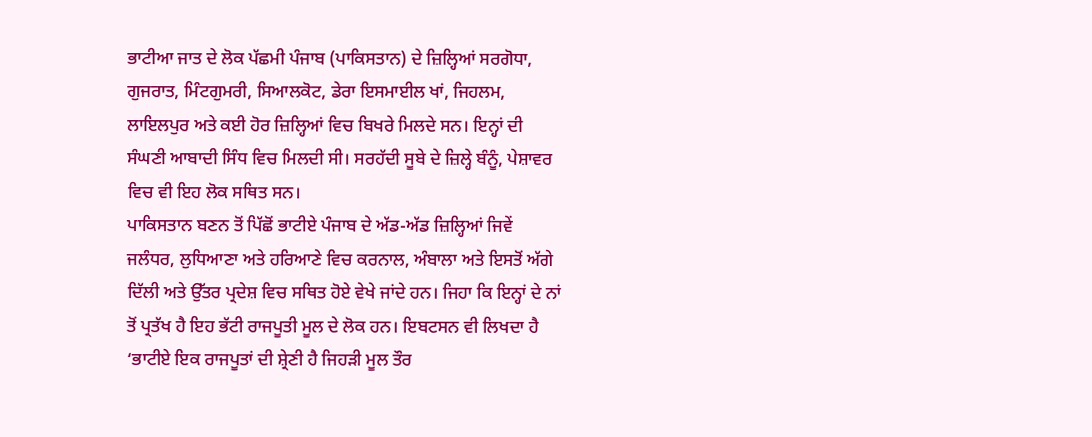ਭਾਟੀਆ ਜਾਤ ਦੇ ਲੋਕ ਪੱਛਮੀ ਪੰਜਾਬ (ਪਾਕਿਸਤਾਨ) ਦੇ ਜ਼ਿਲ੍ਹਿਆਂ ਸਰਗੋਧਾ, ਗੁਜਰਾਤ, ਮਿੰਟਗੁਮਰੀ, ਸਿਆਲਕੋਟ, ਡੇਰਾ ਇਸਮਾਈਲ ਖਾਂ, ਜਿਹਲਮ, ਲਾਇਲਪੁਰ ਅਤੇ ਕਈ ਹੋਰ ਜ਼ਿਲ੍ਹਿਆਂ ਵਿਚ ਬਿਖਰੇ ਮਿਲਦੇ ਸਨ। ਇਨ੍ਹਾਂ ਦੀ ਸੰਘਣੀ ਆਬਾਦੀ ਸਿੰਧ ਵਿਚ ਮਿਲਦੀ ਸੀ। ਸਰਹੱਦੀ ਸੂਬੇ ਦੇ ਜ਼ਿਲ੍ਹੇ ਬੰਨੂੰ, ਪੇਸ਼ਾਵਰ ਵਿਚ ਵੀ ਇਹ ਲੋਕ ਸਥਿਤ ਸਨ।
ਪਾਕਿਸਤਾਨ ਬਣਨ ਤੋਂ ਪਿੱਛੋਂ ਭਾਟੀਏ ਪੰਜਾਬ ਦੇ ਅੱਡ-ਅੱਡ ਜ਼ਿਲ੍ਹਿਆਂ ਜਿਵੇਂ ਜਲੰਧਰ, ਲੁਧਿਆਣਾ ਅਤੇ ਹਰਿਆਣੇ ਵਿਚ ਕਰਨਾਲ, ਅੰਬਾਲਾ ਅਤੇ ਇਸਤੋਂ ਅੱਗੇ ਦਿੱਲੀ ਅਤੇ ਉੱਤਰ ਪ੍ਰਦੇਸ਼ ਵਿਚ ਸਥਿਤ ਹੋਏ ਵੇਖੇ ਜਾਂਦੇ ਹਨ। ਜਿਹਾ ਕਿ ਇਨ੍ਹਾਂ ਦੇ ਨਾਂ ਤੋਂ ਪ੍ਰਤੱਖ ਹੈ ਇਹ ਭੱਟੀ ਰਾਜਪੂਤੀ ਮੂਲ ਦੇ ਲੋਕ ਹਨ। ਇਬਟਸਨ ਵੀ ਲਿਖਦਾ ਹੈ ‘ਭਾਟੀਏ ਇਕ ਰਾਜਪੂਤਾਂ ਦੀ ਸ਼੍ਰੇਣੀ ਹੈ ਜਿਹੜੀ ਮੂਲ ਤੌਰ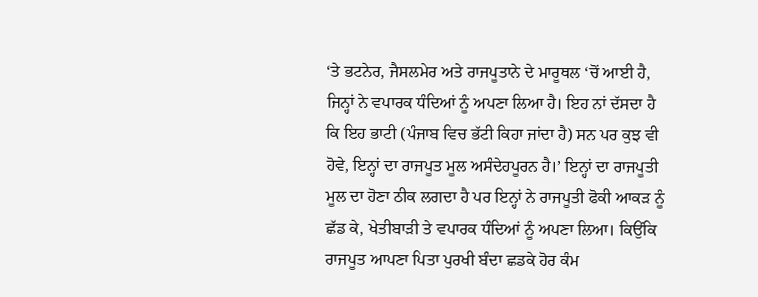‘ਤੇ ਭਟਨੇਰ, ਜੈਸਲਮੇਰ ਅਤੇ ਰਾਜਪੂਤਾਨੇ ਦੇ ਮਾਰੂਥਲ ‘ਚੋਂ ਆਈ ਹੈ, ਜਿਨ੍ਹਾਂ ਨੇ ਵਪਾਰਕ ਧੰਦਿਆਂ ਨੂੰ ਅਪਣਾ ਲਿਆ ਹੈ। ਇਹ ਨਾਂ ਦੱਸਦਾ ਹੈ ਕਿ ਇਹ ਭਾਟੀ (ਪੰਜਾਬ ਵਿਚ ਭੱਟੀ ਕਿਹਾ ਜਾਂਦਾ ਹੈ) ਸਨ ਪਰ ਕੁਝ ਵੀ ਹੋਵੇ, ਇਨ੍ਹਾਂ ਦਾ ਰਾਜਪੂਤ ਮੂਲ ਅਸੰਦੇਹਪੂਰਨ ਹੈ।’ ਇਨ੍ਹਾਂ ਦਾ ਰਾਜਪੂਤੀ ਮੂਲ ਦਾ ਹੋਣਾ ਠੀਕ ਲਗਦਾ ਹੈ ਪਰ ਇਨ੍ਹਾਂ ਨੇ ਰਾਜਪੂਤੀ ਫੋਕੀ ਆਕੜ ਨੂੰ ਛੱਡ ਕੇ, ਖੇਤੀਬਾੜੀ ਤੇ ਵਪਾਰਕ ਧੰਦਿਆਂ ਨੂੰ ਅਪਣਾ ਲਿਆ। ਕਿਉਂਕਿ ਰਾਜਪੂਤ ਆਪਣਾ ਪਿਤਾ ਪੁਰਖੀ ਬੰਦਾ ਛਡਕੇ ਹੋਰ ਕੰਮ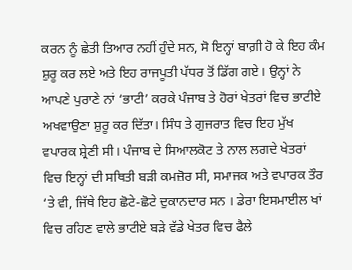ਕਰਨ ਨੂੰ ਛੇਤੀ ਤਿਆਰ ਨਹੀਂ ਹੁੰਦੇ ਸਨ, ਸੋ ਇਨ੍ਹਾਂ ਬਾਗ਼ੀ ਹੋ ਕੇ ਇਹ ਕੰਮ ਸ਼ੁਰੂ ਕਰ ਲਏ ਅਤੇ ਇਹ ਰਾਜਪੂਤੀ ਪੱਧਰ ਤੋਂ ਡਿੱਗ ਗਏ। ਉਨ੍ਹਾਂ ਨੇ ਆਪਣੇ ਪੁਰਾਣੇ ਨਾਂ ‘ਭਾਟੀ’ ਕਰਕੇ ਪੰਜਾਬ ਤੇ ਹੋਰਾਂ ਖੇਤਰਾਂ ਵਿਚ ਭਾਟੀਏ ਅਖਵਾਉਣਾ ਸ਼ੁਰੂ ਕਰ ਦਿੱਤਾ। ਸਿੰਧ ਤੇ ਗੁਜਰਾਤ ਵਿਚ ਇਹ ਮੁੱਖ ਵਪਾਰਕ ਸ਼੍ਰੇਣੀ ਸੀ। ਪੰਜਾਬ ਦੇ ਸਿਆਲਕੋਟ ਤੇ ਨਾਲ ਲਗਦੇ ਖੇਤਰਾਂ ਵਿਚ ਇਨ੍ਹਾਂ ਦੀ ਸਥਿਤੀ ਬੜੀ ਕਮਜ਼ੋਰ ਸੀ, ਸਮਾਜਕ ਅਤੇ ਵਪਾਰਕ ਤੌਰ ‘ਤੇ ਵੀ, ਜਿੱਥੇ ਇਹ ਛੋਟੇ-ਛੋਟੇ ਦੁਕਾਨਦਾਰ ਸਨ । ਡੇਰਾ ਇਸਮਾਈਲ ਖਾਂ ਵਿਚ ਰਹਿਣ ਵਾਲੇ ਭਾਟੀਏ ਬੜੇ ਵੱਡੇ ਖੇਤਰ ਵਿਚ ਫੈਲੇ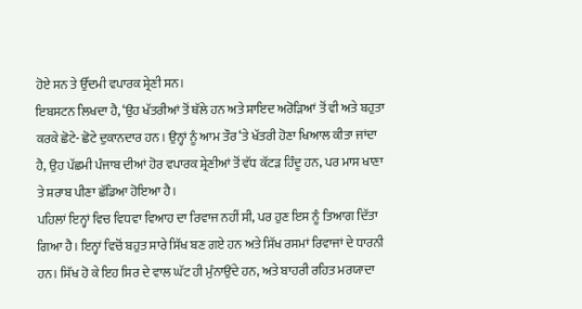ਹੋਏ ਸਨ ਤੇ ਉੱਦਮੀ ਵਪਾਰਕ ਸ਼੍ਰੇਣੀ ਸਨ।
ਇਬਸਟਨ ਲਿਖਦਾ ਹੈ, ‘ਉਹ ਖੱਤਰੀਆਂ ਤੋਂ ਥੱਲੇ ਹਨ ਅਤੇ ਸ਼ਾਇਦ ਅਰੋੜਿਆਂ ਤੋਂ ਵੀ ਅਤੇ ਬਹੁਤਾ ਕਰਕੇ ਛੋਟੇ- ਛੋਟੇ ਦੁਕਾਨਦਾਰ ਹਨ । ਉਨ੍ਹਾਂ ਨੂੰ ਆਮ ਤੌਰ ‘ਤੇ ਖੱਤਰੀ ਹੋਣਾ ਖਿਆਲ ਕੀਤਾ ਜਾਂਦਾ ਹੈ, ਉਹ ਪੱਛਮੀ ਪੰਜਾਬ ਦੀਆਂ ਹੋਰ ਵਪਾਰਕ ਸ਼੍ਰੇਣੀਆਂ ਤੋਂ ਵੱਧ ਕੱਟੜ ਹਿੰਦੂ ਹਨ, ਪਰ ਮਾਸ ਖਾਣਾ ਤੇ ਸ਼ਰਾਬ ਪੀਣਾ ਛੱਡਿਆ ਹੋਇਆ ਹੈ।
ਪਹਿਲਾਂ ਇਨ੍ਹਾਂ ਵਿਚ ਵਿਧਵਾ ਵਿਆਹ ਦਾ ਰਿਵਾਜ ਨਹੀਂ ਸੀ, ਪਰ ਹੁਣ ਇਸ ਨੂੰ ਤਿਆਗ ਦਿੱਤਾ ਗਿਆ ਹੈ। ਇਨ੍ਹਾਂ ਵਿਚੋਂ ਬਹੁਤ ਸਾਰੇ ਸਿੱਖ ਬਣ ਗਏ ਹਨ ਅਤੇ ਸਿੱਖ ਰਸਮਾਂ ਰਿਵਾਜਾਂ ਦੇ ਧਾਰਨੀ ਹਨ। ਸਿੱਖ ਹੋ ਕੇ ਇਹ ਸਿਰ ਦੇ ਵਾਲ ਘੱਟ ਹੀ ਮੁੰਨਾਉਂਦੇ ਹਨ, ਅਤੇ ਬਾਹਰੀ ਰਹਿਤ ਮਰਯਾਦਾ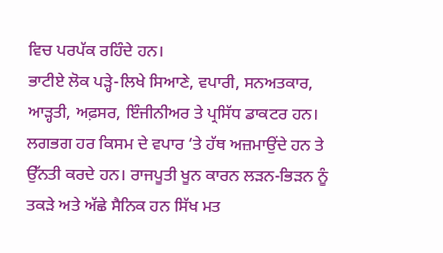ਵਿਚ ਪਰਪੱਕ ਰਹਿੰਦੇ ਹਨ।
ਭਾਟੀਏ ਲੋਕ ਪੜ੍ਹੇ-ਲਿਖੇ ਸਿਆਣੇ, ਵਪਾਰੀ, ਸਨਅਤਕਾਰ, ਆੜ੍ਹਤੀ, ਅਫ਼ਸਰ, ਇੰਜੀਨੀਅਰ ਤੇ ਪ੍ਰਸਿੱਧ ਡਾਕਟਰ ਹਨ। ਲਗਭਗ ਹਰ ਕਿਸਮ ਦੇ ਵਪਾਰ ‘ਤੇ ਹੱਥ ਅਜ਼ਮਾਉਂਦੇ ਹਨ ਤੇ ਉੱਨਤੀ ਕਰਦੇ ਹਨ। ਰਾਜਪੂਤੀ ਖੂਨ ਕਾਰਨ ਲੜਨ-ਭਿੜਨ ਨੂੰ ਤਕੜੇ ਅਤੇ ਅੱਛੇ ਸੈਨਿਕ ਹਨ ਸਿੱਖ ਮਤ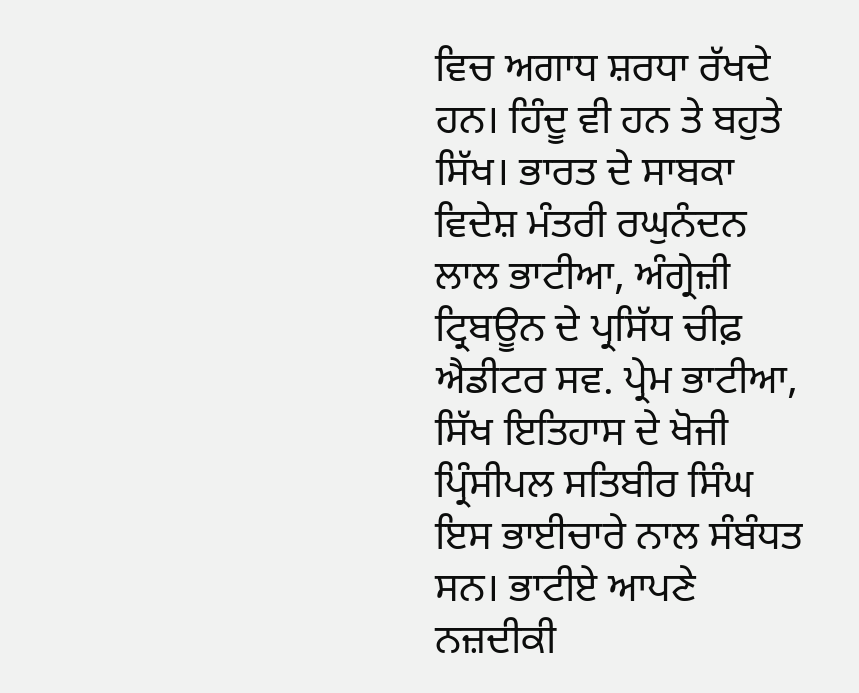ਵਿਚ ਅਗਾਧ ਸ਼ਰਧਾ ਰੱਖਦੇ ਹਨ। ਹਿੰਦੂ ਵੀ ਹਨ ਤੇ ਬਹੁਤੇ ਸਿੱਖ। ਭਾਰਤ ਦੇ ਸਾਬਕਾ ਵਿਦੇਸ਼ ਮੰਤਰੀ ਰਘੁਨੰਦਨ ਲਾਲ ਭਾਟੀਆ, ਅੰਗ੍ਰੇਜ਼ੀ ਟ੍ਰਿਬਊਨ ਦੇ ਪ੍ਰਸਿੱਧ ਚੀਫ਼ ਐਡੀਟਰ ਸਵ. ਪ੍ਰੇਮ ਭਾਟੀਆ, ਸਿੱਖ ਇਤਿਹਾਸ ਦੇ ਖੋਜੀ ਪ੍ਰਿੰਸੀਪਲ ਸਤਿਬੀਰ ਸਿੰਘ ਇਸ ਭਾਈਚਾਰੇ ਨਾਲ ਸੰਬੰਧਤ ਸਨ। ਭਾਟੀਏ ਆਪਣੇ ਨਜ਼ਦੀਕੀ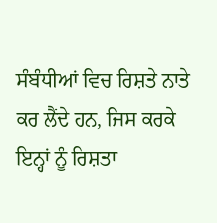ਸੰਬੰਧੀਆਂ ਵਿਚ ਰਿਸ਼ਤੇ ਨਾਤੇ ਕਰ ਲੈਂਦੇ ਹਨ, ਜਿਸ ਕਰਕੇ ਇਨ੍ਹਾਂ ਨੂੰ ਰਿਸ਼ਤਾ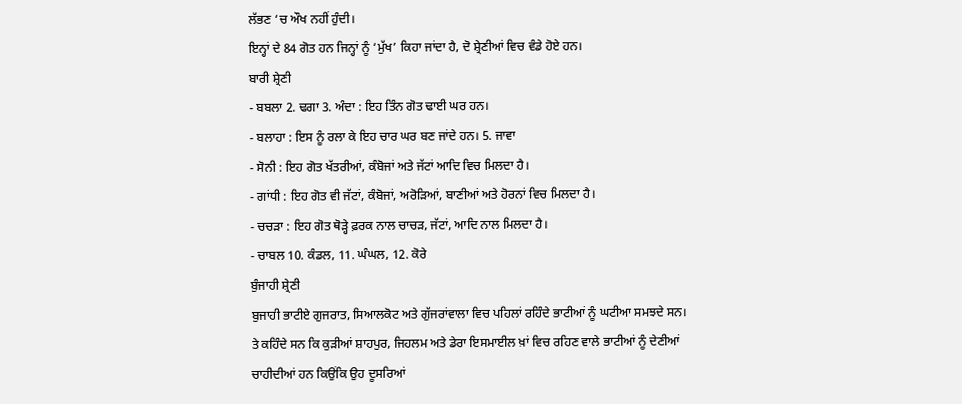ਲੱਭਣ ‘ਚ ਔਖ ਨਹੀਂ ਹੁੰਦੀ।
ਇਨ੍ਹਾਂ ਦੇ 84 ਗੋਤ ਹਨ ਜਿਨ੍ਹਾਂ ਨੂੰ ‘ਮੁੱਖ’ ਕਿਹਾ ਜਾਂਦਾ ਹੈ, ਦੋ ਸ਼੍ਰੇਣੀਆਂ ਵਿਚ ਵੰਡੇ ਹੋਏ ਹਨ।
ਬਾਰੀ ਸ਼੍ਰੇਣੀ
- ਬਬਲਾ 2. ਢਗਾ 3. ਅੰਦਾ : ਇਹ ਤਿੰਨ ਗੋਤ ਢਾਈ ਘਰ ਹਨ।
- ਬਲਾਹਾ : ਇਸ ਨੂੰ ਰਲਾ ਕੇ ਇਹ ਚਾਰ ਘਰ ਬਣ ਜਾਂਦੇ ਹਨ। 5. ਜਾਵਾ
- ਸੋਨੀ : ਇਹ ਗੋਤ ਖੱਤਰੀਆਂ, ਕੰਬੋਜਾਂ ਅਤੇ ਜੱਟਾਂ ਆਦਿ ਵਿਚ ਮਿਲਦਾ ਹੈ।
- ਗਾਂਧੀ : ਇਹ ਗੋਤ ਵੀ ਜੱਟਾਂ, ਕੰਬੋਜਾਂ, ਅਰੋੜਿਆਂ, ਬਾਣੀਆਂ ਅਤੇ ਹੋਰਨਾਂ ਵਿਚ ਮਿਲਦਾ ਹੈ।
- ਚਚੜਾ : ਇਹ ਗੋਤ ਥੋੜ੍ਹੇ ਫ਼ਰਕ ਨਾਲ ਚਾਚੜ, ਜੱਟਾਂ, ਆਦਿ ਨਾਲ ਮਿਲਦਾ ਹੈ।
- ਚਾਬਲ 10. ਕੰਡਲ, 11. ਘੰਘਲ, 12. ਕੋਰੇ
ਬੁੰਜਾਹੀ ਸ਼੍ਰੇਣੀ
ਬੁਜਾਹੀ ਭਾਟੀਏ ਗੁਜਰਾਤ, ਸਿਆਲਕੋਟ ਅਤੇ ਗੁੱਜਰਾਂਵਾਲਾ ਵਿਚ ਪਹਿਲਾਂ ਰਹਿੰਦੇ ਭਾਟੀਆਂ ਨੂੰ ਘਟੀਆ ਸਮਝਦੇ ਸਨ। ਤੇ ਕਹਿੰਦੇ ਸਨ ਕਿ ਕੁੜੀਆਂ ਸ਼ਾਹਪੁਰ, ਜਿਹਲਮ ਅਤੇ ਡੇਰਾ ਇਸਮਾਈਲ ਖ਼ਾਂ ਵਿਚ ਰਹਿਣ ਵਾਲੇ ਭਾਟੀਆਂ ਨੂੰ ਦੇਣੀਆਂ ਚਾਹੀਦੀਆਂ ਹਨ ਕਿਉਂਕਿ ਉਹ ਦੂਸਰਿਆਂ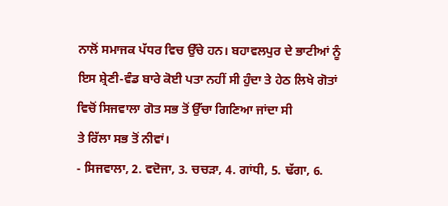ਨਾਲੋਂ ਸਮਾਜਕ ਪੱਧਰ ਵਿਚ ਉੱਚੇ ਹਨ। ਬਹਾਵਲਪੁਰ ਦੇ ਭਾਟੀਆਂ ਨੂੰ ਇਸ ਸ਼੍ਰੇਣੀ-ਵੰਡ ਬਾਰੇ ਕੋਈ ਪਤਾ ਨਹੀਂ ਸੀ ਹੁੰਦਾ ਤੇ ਹੇਠ ਲਿਖੇ ਗੋਤਾਂ ਵਿਚੋਂ ਸਿਜਵਾਲਾ ਗੋਤ ਸਭ ਤੋਂ ਉੱਚਾ ਗਿਣਿਆ ਜਾਂਦਾ ਸੀ
ਤੇ ਰਿੱਲਾ ਸਭ ਤੋਂ ਨੀਵਾਂ।
- ਸਿਜਵਾਲਾ, 2. ਵਦੋਜਾ, 3. ਚਚੜਾ, 4. ਗਾਂਧੀ, 5. ਢੱਗਾ, 6.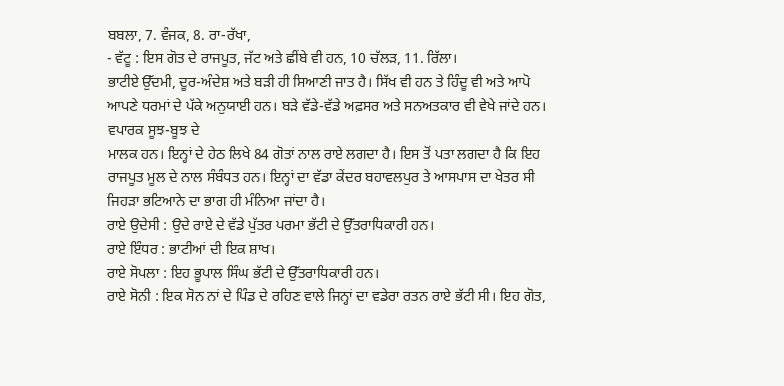ਬਬਲਾ, 7. ਵੰਜਕ, 8. ਰਾ-ਰੱਖਾ,
- ਵੱਟੂ : ਇਸ ਗੋਤ ਦੇ ਰਾਜਪੂਤ, ਜੱਟ ਅਤੇ ਛੀਂਬੇ ਵੀ ਹਨ, 10 ਚੱਲੜ, 11. ਰਿੱਲਾ।
ਭਾਟੀਏ ਉੱਦਮੀ, ਦੂਰ-ਅੰਦੇਸ਼ ਅਤੇ ਬੜੀ ਹੀ ਸਿਆਣੀ ਜਾਤ ਹੈ। ਸਿੱਖ ਵੀ ਹਨ ਤੇ ਹਿੰਦੂ ਵੀ ਅਤੇ ਆਪੋ ਆਪਣੇ ਧਰਮਾਂ ਦੇ ਪੱਕੇ ਅਨੁਯਾਈ ਹਨ। ਬੜੇ ਵੱਡੇ-ਵੱਡੇ ਅਫ਼ਸਰ ਅਤੇ ਸਨਅਤਕਾਰ ਵੀ ਵੇਖੇ ਜਾਂਦੇ ਹਨ। ਵਪਾਰਕ ਸੂਝ-ਬੂਝ ਦੇ
ਮਾਲਕ ਹਨ। ਇਨ੍ਹਾਂ ਦੇ ਹੇਠ ਲਿਖੇ 84 ਗੋਤਾਂ ਨਾਲ ਰਾਏ ਲਗਦਾ ਹੈ। ਇਸ ਤੋਂ ਪਤਾ ਲਗਦਾ ਹੈ ਕਿ ਇਹ ਰਾਜਪੂਤ ਮੂਲ ਦੇ ਨਾਲ ਸੰਬੰਧਤ ਹਨ। ਇਨ੍ਹਾਂ ਦਾ ਵੱਡਾ ਕੇਂਦਰ ਬਹਾਵਲਪੁਰ ਤੇ ਆਸਪਾਸ ਦਾ ਖੇਤਰ ਸੀ ਜਿਹੜਾ ਭਟਿਆਨੇ ਦਾ ਭਾਗ ਹੀ ਮੰਨਿਆ ਜਾਂਦਾ ਹੈ।
ਰਾਏ ਉਦੇਸੀ : ਉਦੇ ਰਾਏ ਦੇ ਵੱਡੇ ਪੁੱਤਰ ਪਰਮਾ ਭੱਟੀ ਦੇ ਉੱਤਰਾਧਿਕਾਰੀ ਹਨ।
ਰਾਏ ਇੰਧਰ : ਭਾਟੀਆਂ ਦੀ ਇਕ ਸ਼ਾਖ।
ਰਾਏ ਸੋਪਲਾ : ਇਹ ਭੂਪਾਲ ਸਿੰਘ ਭੱਟੀ ਦੇ ਉੱਤਰਾਧਿਕਾਰੀ ਹਨ।
ਰਾਏ ਸੋਨੀ : ਇਕ ਸੋਨ ਨਾਂ ਦੇ ਪਿੰਡ ਦੇ ਰਹਿਣ ਵਾਲੇ ਜਿਨ੍ਹਾਂ ਦਾ ਵਡੇਰਾ ਰਤਨ ਰਾਏ ਭੱਟੀ ਸੀ। ਇਹ ਗੋਤ,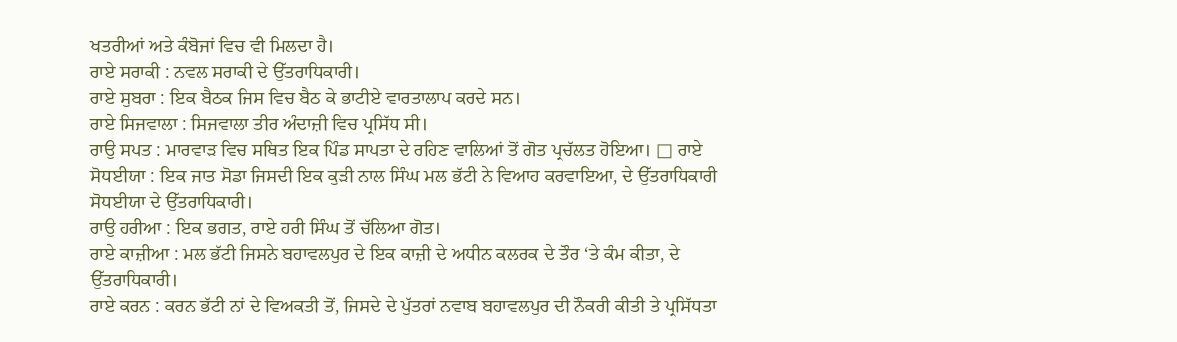ਖਤਰੀਆਂ ਅਤੇ ਕੰਬੋਜਾਂ ਵਿਚ ਵੀ ਮਿਲਦਾ ਹੈ।
ਰਾਏ ਸਰਾਕੀ : ਨਵਲ ਸਰਾਕੀ ਦੇ ਉੱਤਰਾਧਿਕਾਰੀ।
ਰਾਏ ਸੁਬਰਾ : ਇਕ ਬੈਠਕ ਜਿਸ ਵਿਚ ਬੈਠ ਕੇ ਭਾਟੀਏ ਵਾਰਤਾਲਾਪ ਕਰਦੇ ਸਨ।
ਰਾਏ ਸਿਜਵਾਲਾ : ਸਿਜਵਾਲਾ ਤੀਰ ਅੰਦਾਜ਼ੀ ਵਿਚ ਪ੍ਰਸਿੱਧ ਸੀ।
ਰਾਉ ਸਪਤ : ਮਾਰਵਾੜ ਵਿਚ ਸਥਿਤ ਇਕ ਪਿੰਡ ਸਾਪਤਾ ਦੇ ਰਹਿਣ ਵਾਲਿਆਂ ਤੋਂ ਗੋਤ ਪ੍ਰਚੱਲਤ ਹੋਇਆ। □ ਰਾਏ ਸੋਧਈਯਾ : ਇਕ ਜਾਤ ਸੋਡਾ ਜਿਸਦੀ ਇਕ ਕੁੜੀ ਨਾਲ ਸਿੰਘ ਮਲ ਭੱਟੀ ਨੇ ਵਿਆਹ ਕਰਵਾਇਆ, ਦੇ ਉੱਤਰਾਧਿਕਾਰੀ ਸੋਧਈਯਾ ਦੇ ਉੱਤਰਾਧਿਕਾਰੀ।
ਰਾਉ ਹਰੀਆ : ਇਕ ਭਗਤ, ਰਾਏ ਹਰੀ ਸਿੰਘ ਤੋਂ ਚੱਲਿਆ ਗੋਤ।
ਰਾਏ ਕਾਜ਼ੀਆ : ਮਲ ਭੱਟੀ ਜਿਸਨੇ ਬਹਾਵਲਪੁਰ ਦੇ ਇਕ ਕਾਜ਼ੀ ਦੇ ਅਧੀਨ ਕਲਰਕ ਦੇ ਤੌਰ ‘ਤੇ ਕੰਮ ਕੀਤਾ, ਦੇ ਉੱਤਰਾਧਿਕਾਰੀ।
ਰਾਏ ਕਰਨ : ਕਰਨ ਭੱਟੀ ਨਾਂ ਦੇ ਵਿਅਕਤੀ ਤੋਂ, ਜਿਸਦੇ ਦੇ ਪੁੱਤਰਾਂ ਨਵਾਬ ਬਹਾਵਲਪੁਰ ਦੀ ਨੌਕਰੀ ਕੀਤੀ ਤੇ ਪ੍ਰਸਿੱਧਤਾ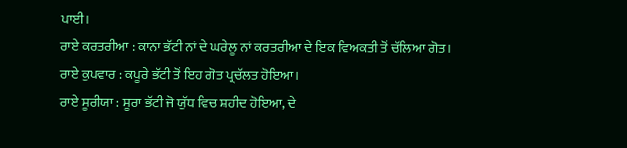ਪਾਈ।
ਰਾਏ ਕਰਤਰੀਆ : ਕਾਨਾ ਭੱਟੀ ਨਾਂ ਦੇ ਘਰੇਲੂ ਨਾਂ ਕਰਤਰੀਆ ਦੇ ਇਕ ਵਿਅਕਤੀ ਤੋਂ ਚੱਲਿਆ ਗੋਤ।
ਰਾਏ ਕੁਪਵਾਰ : ਕਪੂਰੇ ਭੱਟੀ ਤੋਂ ਇਹ ਗੋਤ ਪ੍ਰਚੱਲਤ ਹੋਇਆ।
ਰਾਏ ਸੂਰੀਯਾ : ਸੂਰਾ ਭੱਟੀ ਜੋ ਯੁੱਧ ਵਿਚ ਸ਼ਹੀਦ ਹੋਇਆ, ਦੇ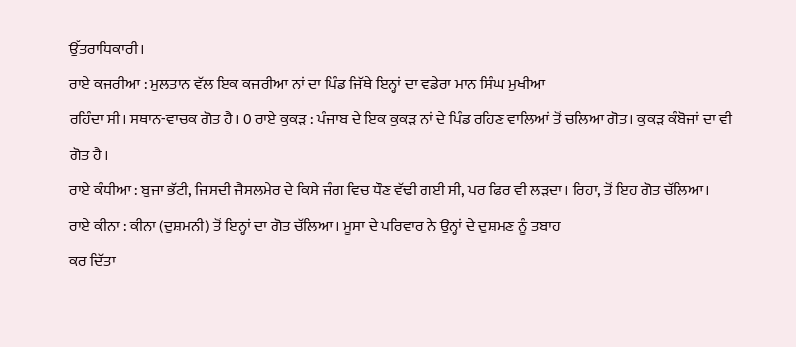ਉੱਤਰਾਧਿਕਾਰੀ।
ਰਾਏ ਕਜਰੀਆ : ਮੁਲਤਾਨ ਵੱਲ ਇਕ ਕਜਰੀਆ ਨਾਂ ਦਾ ਪਿੰਡ ਜਿੱਥੇ ਇਨ੍ਹਾਂ ਦਾ ਵਡੇਰਾ ਮਾਨ ਸਿੰਘ ਮੁਖੀਆ
ਰਹਿੰਦਾ ਸੀ। ਸਥਾਨ-ਵਾਚਕ ਗੋਤ ਹੈ। 0 ਰਾਏ ਕੁਕੜ : ਪੰਜਾਬ ਦੇ ਇਕ ਕੁਕੜ ਨਾਂ ਦੇ ਪਿੰਡ ਰਹਿਣ ਵਾਲਿਆਂ ਤੋਂ ਚਲਿਆ ਗੋਤ। ਕੁਕੜ ਕੰਬੋਜਾਂ ਦਾ ਵੀ ਗੋਤ ਹੈ।
ਰਾਏ ਕੰਧੀਆ : ਬੁਜਾ ਭੱਟੀ, ਜਿਸਦੀ ਜੈਸਲਮੇਰ ਦੇ ਕਿਸੇ ਜੰਗ ਵਿਚ ਧੌਣ ਵੱਢੀ ਗਈ ਸੀ, ਪਰ ਫਿਰ ਵੀ ਲੜਦਾ। ਰਿਹਾ, ਤੋਂ ਇਹ ਗੋਤ ਚੱਲਿਆ।
ਰਾਏ ਕੀਨਾ : ਕੀਨਾ (ਦੁਸ਼ਮਨੀ) ਤੋਂ ਇਨ੍ਹਾਂ ਦਾ ਗੋਤ ਚੱਲਿਆ। ਮੂਸਾ ਦੇ ਪਰਿਵਾਰ ਨੇ ਉਨ੍ਹਾਂ ਦੇ ਦੁਸ਼ਮਣ ਨੂੰ ਤਬਾਹ
ਕਰ ਦਿੱਤਾ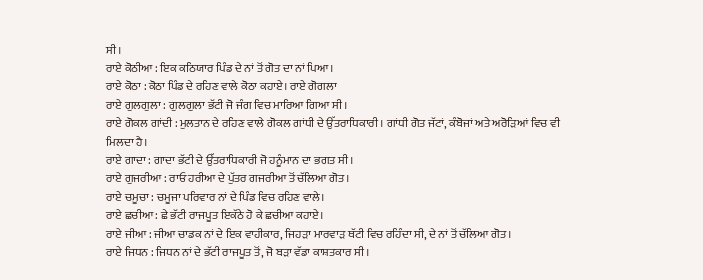ਸੀ।
ਰਾਏ ਕੋਠੀਆ : ਇਕ ਕਠਿਯਾਰ ਪਿੰਡ ਦੇ ਨਾਂ ਤੋਂ ਗੋਤ ਦਾ ਨਾਂ ਪਿਆ।
ਰਾਏ ਕੋਠਾ : ਕੋਠਾ ਪਿੰਡ ਦੇ ਰਹਿਣ ਵਾਲੇ ਕੋਠਾ ਕਹਾਏ। ਰਾਏ ਗੋਗਲਾ
ਰਾਏ ਗੁਲਗੁਲਾ : ਗੁਲਗੁਲਾ ਭੱਟੀ ਜੋ ਜੰਗ ਵਿਚ ਮਾਰਿਆ ਗਿਆ ਸੀ।
ਰਾਏ ਗੋਕਲ ਗਾਂਦੀ : ਮੁਲਤਾਨ ਦੇ ਰਹਿਣ ਵਾਲੇ ਗੋਕਲ ਗਾਂਧੀ ਦੇ ਉੱਤਰਾਧਿਕਾਰੀ । ਗਾਂਧੀ ਗੋਤ ਜੱਟਾਂ, ਕੰਬੋਜਾਂ ਅਤੇ ਅਰੋੜਿਆਂ ਵਿਚ ਵੀ ਮਿਲਦਾ ਹੈ।
ਰਾਏ ਗਾਦਾ : ਗਾਦਾ ਭੱਟੀ ਦੇ ਉੱਤਰਾਧਿਕਾਰੀ ਜੋ ਹਨੂੰਮਾਨ ਦਾ ਭਗਤ ਸੀ।
ਰਾਏ ਗੁਜਰੀਆ : ਰਾਓ ਹਰੀਆ ਦੇ ਪੁੱਤਰ ਗਜਰੀਆ ਤੋਂ ਚੱਲਿਆ ਗੋਤ।
ਰਾਏ ਚਮੂਚਾ : ਚਮੂਜਾ ਪਰਿਵਾਰ ਨਾਂ ਦੇ ਪਿੰਡ ਵਿਚ ਰਹਿਣ ਵਾਲੇ।
ਰਾਏ ਛਚੀਆ : ਛੇ ਭੱਟੀ ਰਾਜਪੂਤ ਇਕੱਠੇ ਹੋ ਕੇ ਛਚੀਆ ਕਹਾਏ।
ਰਾਏ ਜੀਆ : ਜੀਆ ਚਾਡਕ ਨਾਂ ਦੇ ਇਕ ਵਾਹੀਕਾਰ, ਜਿਹੜਾ ਮਾਰਵਾੜ ਥੱਟੀ ਵਿਚ ਰਹਿੰਦਾ ਸੀ, ਦੇ ਨਾਂ ਤੋਂ ਚੱਲਿਆ ਗੋਤ।
ਰਾਏ ਜਿਧਨ : ਜਿਧਨ ਨਾਂ ਦੇ ਭੱਟੀ ਰਾਜਪੂਤ ਤੋਂ, ਜੋ ਬੜਾ ਵੱਡਾ ਕਾਸ਼ਤਕਾਰ ਸੀ।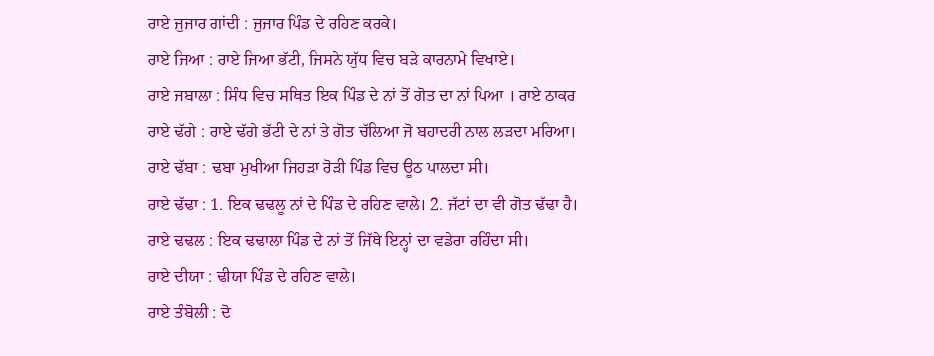ਰਾਏ ਜੁਜਾਰ ਗਾਂਦੀ : ਜੁਜਾਰ ਪਿੰਡ ਦੇ ਰਹਿਣ ਕਰਕੇ।
ਰਾਏ ਜਿਆ : ਰਾਏ ਜਿਆ ਭੱਟੀ, ਜਿਸਨੇ ਯੁੱਧ ਵਿਚ ਬੜੇ ਕਾਰਨਾਮੇ ਵਿਖਾਏ।
ਰਾਏ ਜਬਾਲਾ : ਸਿੰਧ ਵਿਚ ਸਥਿਤ ਇਕ ਪਿੰਡ ਦੇ ਨਾਂ ਤੋਂ ਗੋਤ ਦਾ ਨਾਂ ਪਿਆ । ਰਾਏ ਠਾਕਰ
ਰਾਏ ਢੱਗੇ : ਰਾਏ ਢੱਗੇ ਭੱਟੀ ਦੇ ਨਾਂ ਤੇ ਗੋਤ ਚੱਲਿਆ ਜੋ ਬਹਾਦਰੀ ਨਾਲ ਲੜਦਾ ਮਰਿਆ।
ਰਾਏ ਢੱਬਾ : ਢਬਾ ਮੁਖੀਆ ਜਿਹੜਾ ਰੋੜੀ ਪਿੰਡ ਵਿਚ ਊਠ ਪਾਲਦਾ ਸੀ।
ਰਾਏ ਢੱਢਾ : 1. ਇਕ ਢਢਲੂ ਨਾਂ ਦੇ ਪਿੰਡ ਦੇ ਰਹਿਣ ਵਾਲੇ। 2. ਜੱਟਾਂ ਦਾ ਵੀ ਗੋਤ ਢੱਢਾ ਹੈ।
ਰਾਏ ਢਢਲ : ਇਕ ਢਢਾਲਾ ਪਿੰਡ ਦੇ ਨਾਂ ਤੋਂ ਜਿੱਥੇ ਇਨ੍ਹਾਂ ਦਾ ਵਡੇਰਾ ਰਹਿੰਦਾ ਸੀ।
ਰਾਏ ਦੀਯਾ : ਢੀਯਾ ਪਿੰਡ ਦੇ ਰਹਿਣ ਵਾਲੇ।
ਰਾਏ ਤੰਬੋਲੀ : ਦੋ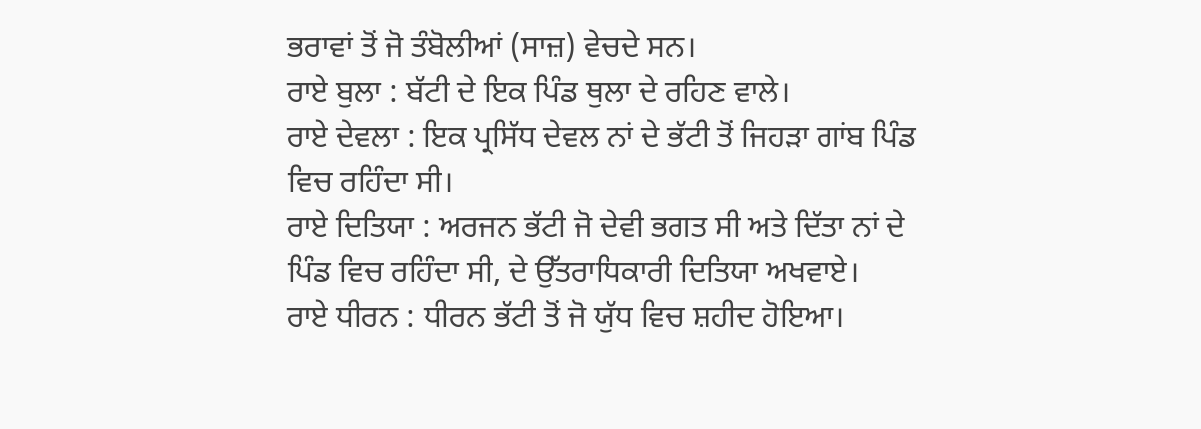ਭਰਾਵਾਂ ਤੋਂ ਜੋ ਤੰਬੋਲੀਆਂ (ਸਾਜ਼) ਵੇਚਦੇ ਸਨ।
ਰਾਏ ਬੁਲਾ : ਬੱਟੀ ਦੇ ਇਕ ਪਿੰਡ ਥੁਲਾ ਦੇ ਰਹਿਣ ਵਾਲੇ।
ਰਾਏ ਦੇਵਲਾ : ਇਕ ਪ੍ਰਸਿੱਧ ਦੇਵਲ ਨਾਂ ਦੇ ਭੱਟੀ ਤੋਂ ਜਿਹੜਾ ਗਾਂਬ ਪਿੰਡ ਵਿਚ ਰਹਿੰਦਾ ਸੀ।
ਰਾਏ ਦਿਤਿਯਾ : ਅਰਜਨ ਭੱਟੀ ਜੋ ਦੇਵੀ ਭਗਤ ਸੀ ਅਤੇ ਦਿੱਤਾ ਨਾਂ ਦੇ ਪਿੰਡ ਵਿਚ ਰਹਿੰਦਾ ਸੀ, ਦੇ ਉੱਤਰਾਧਿਕਾਰੀ ਦਿਤਿਯਾ ਅਖਵਾਏ।
ਰਾਏ ਧੀਰਨ : ਧੀਰਨ ਭੱਟੀ ਤੋਂ ਜੋ ਯੁੱਧ ਵਿਚ ਸ਼ਹੀਦ ਹੋਇਆ।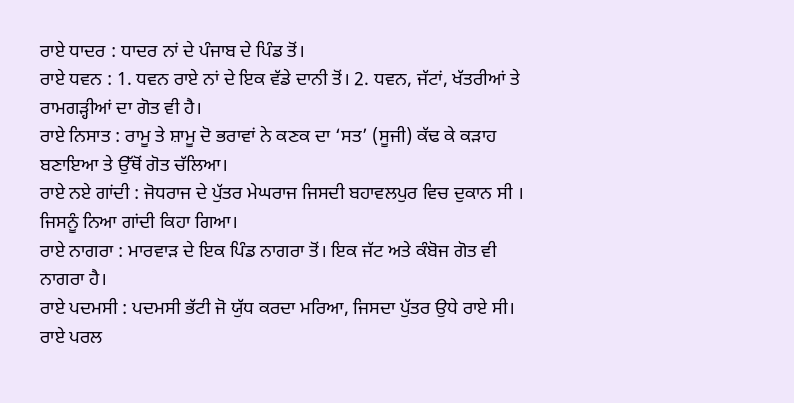ਰਾਏ ਧਾਦਰ : ਧਾਦਰ ਨਾਂ ਦੇ ਪੰਜਾਬ ਦੇ ਪਿੰਡ ਤੋਂ।
ਰਾਏ ਧਵਨ : 1. ਧਵਨ ਰਾਏ ਨਾਂ ਦੇ ਇਕ ਵੱਡੇ ਦਾਨੀ ਤੋਂ। 2. ਧਵਨ, ਜੱਟਾਂ, ਖੱਤਰੀਆਂ ਤੇ ਰਾਮਗੜ੍ਹੀਆਂ ਦਾ ਗੋਤ ਵੀ ਹੈ।
ਰਾਏ ਨਿਸਾਤ : ਰਾਮੂ ਤੇ ਸ਼ਾਮੂ ਦੋ ਭਰਾਵਾਂ ਨੇ ਕਣਕ ਦਾ ‘ਸਤ’ (ਸੂਜੀ) ਕੱਢ ਕੇ ਕੜਾਹ ਬਣਾਇਆ ਤੇ ਉੱਥੋਂ ਗੋਤ ਚੱਲਿਆ।
ਰਾਏ ਨਏ ਗਾਂਦੀ : ਜੋਧਰਾਜ ਦੇ ਪੁੱਤਰ ਮੇਘਰਾਜ ਜਿਸਦੀ ਬਹਾਵਲਪੁਰ ਵਿਚ ਦੁਕਾਨ ਸੀ । ਜਿਸਨੂੰ ਨਿਆ ਗਾਂਦੀ ਕਿਹਾ ਗਿਆ।
ਰਾਏ ਨਾਗਰਾ : ਮਾਰਵਾੜ ਦੇ ਇਕ ਪਿੰਡ ਨਾਗਰਾ ਤੋਂ। ਇਕ ਜੱਟ ਅਤੇ ਕੰਬੋਜ ਗੋਤ ਵੀ ਨਾਗਰਾ ਹੈ।
ਰਾਏ ਪਦਮਸੀ : ਪਦਮਸੀ ਭੱਟੀ ਜੋ ਯੁੱਧ ਕਰਦਾ ਮਰਿਆ, ਜਿਸਦਾ ਪੁੱਤਰ ਉਧੇ ਰਾਏ ਸੀ।
ਰਾਏ ਪਰਲ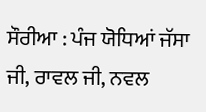ਸੌਰੀਆ : ਪੰਜ ਯੋਧਿਆਂ ਜੱਸਾ ਜੀ, ਰਾਵਲ ਜੀ, ਨਵਲ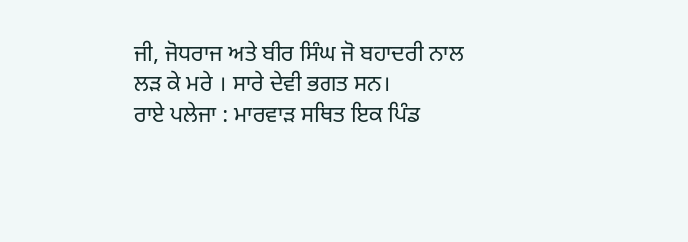ਜੀ, ਜੋਧਰਾਜ ਅਤੇ ਬੀਰ ਸਿੰਘ ਜੋ ਬਹਾਦਰੀ ਨਾਲ ਲੜ ਕੇ ਮਰੇ । ਸਾਰੇ ਦੇਵੀ ਭਗਤ ਸਨ।
ਰਾਏ ਪਲੇਜਾ : ਮਾਰਵਾੜ ਸਥਿਤ ਇਕ ਪਿੰਡ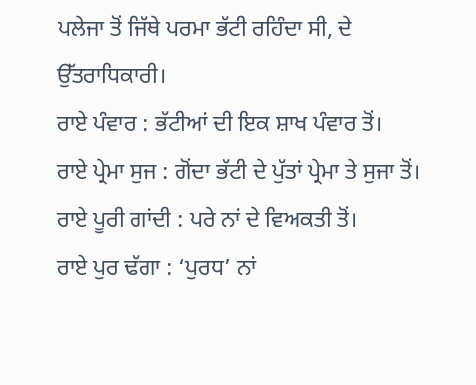ਪਲੇਜਾ ਤੋਂ ਜਿੱਥੇ ਪਰਮਾ ਭੱਟੀ ਰਹਿੰਦਾ ਸੀ, ਦੇ ਉੱਤਰਾਧਿਕਾਰੀ।
ਰਾਏ ਪੰਵਾਰ : ਭੱਟੀਆਂ ਦੀ ਇਕ ਸ਼ਾਖ ਪੰਵਾਰ ਤੋਂ।
ਰਾਏ ਪ੍ਰੇਮਾ ਸੁਜ : ਗੋਂਦਾ ਭੱਟੀ ਦੇ ਪੁੱਤਾਂ ਪ੍ਰੇਮਾ ਤੇ ਸੁਜਾ ਤੋਂ।
ਰਾਏ ਪੂਰੀ ਗਾਂਦੀ : ਪਰੇ ਨਾਂ ਦੇ ਵਿਅਕਤੀ ਤੋਂ।
ਰਾਏ ਪੁਰ ਢੱਗਾ : ‘ਪੁਰਧ’ ਨਾਂ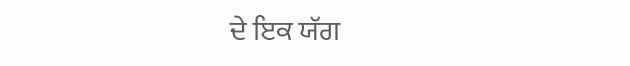ਦੇ ਇਕ ਯੱਗ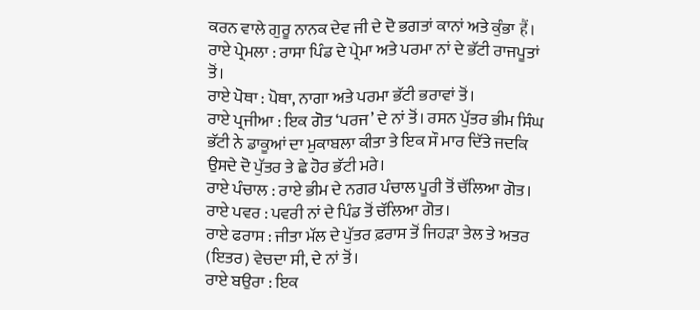ਕਰਨ ਵਾਲੇ ਗੁਰੂ ਨਾਨਕ ਦੇਵ ਜੀ ਦੇ ਦੋ ਭਗਤਾਂ ਕਾਨਾਂ ਅਤੇ ਕੁੰਭਾ हैं।
ਰਾਏ ਪ੍ਰੇਮਲਾ : ਰਾਸਾ ਪਿੰਡ ਦੇ ਪ੍ਰੇਮਾ ਅਤੇ ਪਰਮਾ ਨਾਂ ਦੇ ਭੱਟੀ ਰਾਜਪੂਤਾਂ ਤੋਂ।
ਰਾਏ ਪੋਥਾ : ਪੋਥਾ, ਨਾਗਾ ਅਤੇ ਪਰਮਾ ਭੱਟੀ ਭਰਾਵਾਂ ਤੋਂ।
ਰਾਏ ਪ੍ਰਜੀਆ : ਇਕ ਗੋਤ ‘ਪਰਜ’ ਦੇ ਨਾਂ ਤੋਂ। ਰਸਨ ਪੁੱਤਰ ਭੀਮ ਸਿੰਘ ਭੱਟੀ ਨੇ ਡਾਕੂਆਂ ਦਾ ਮੁਕਾਬਲਾ ਕੀਤਾ ਤੇ ਇਕ ਸੌ ਮਾਰ ਦਿੱਤੇ ਜਦਕਿ ਉਸਦੇ ਦੋ ਪੁੱਤਰ ਤੇ ਛੇ ਹੋਰ ਭੱਟੀ ਮਰੇ।
ਰਾਏ ਪੰਚਾਲ : ਰਾਏ ਭੀਮ ਦੇ ਨਗਰ ਪੰਚਾਲ ਪੂਰੀ ਤੋਂ ਚੱਲਿਆ ਗੋਤ।
ਰਾਏ ਪਵਰ : ਪਵਰੀ ਨਾਂ ਦੇ ਪਿੰਡ ਤੋਂ ਚੱਲਿਆ ਗੋਤ।
ਰਾਏ ਫਰਾਸ : ਜੀਤਾ ਮੱਲ ਦੇ ਪੁੱਤਰ ਫ਼ਰਾਸ ਤੋਂ ਜਿਹੜਾ ਤੇਲ ਤੇ ਅਤਰ (ਇਤਰ) ਵੇਚਦਾ ਸੀ, ਦੇ ਨਾਂ ਤੋਂ।
ਰਾਏ ਬਉਰਾ : ਇਕ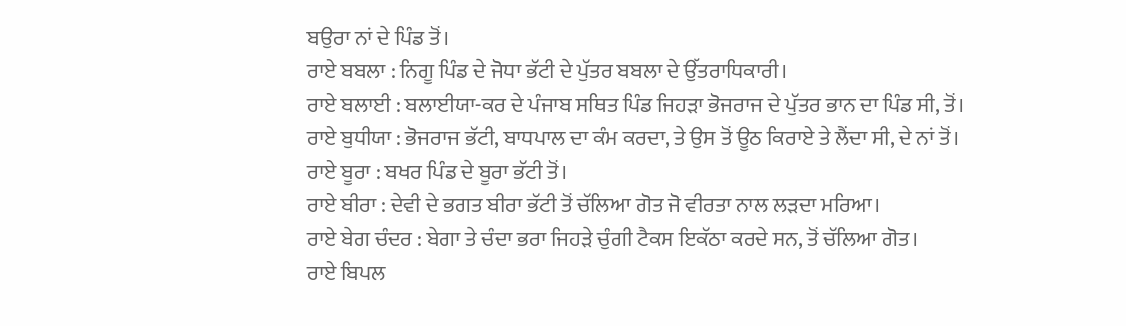ਬਉਰਾ ਨਾਂ ਦੇ ਪਿੰਡ ਤੋਂ।
ਰਾਏ ਬਬਲਾ : ਨਿਗੂ ਪਿੰਡ ਦੇ ਜੋਧਾ ਭੱਟੀ ਦੇ ਪੁੱਤਰ ਬਬਲਾ ਦੇ ਉੱਤਰਾਧਿਕਾਰੀ।
ਰਾਏ ਬਲਾਈ : ਬਲਾਈਯਾ-ਕਰ ਦੇ ਪੰਜਾਬ ਸਥਿਤ ਪਿੰਡ ਜਿਹੜਾ ਭੋਜਰਾਜ ਦੇ ਪੁੱਤਰ ਭਾਨ ਦਾ ਪਿੰਡ ਸੀ, ਤੋਂ।
ਰਾਏ ਬੁਧੀਯਾ : ਭੋਜਰਾਜ ਭੱਟੀ, ਬਾਧਪਾਲ ਦਾ ਕੰਮ ਕਰਦਾ, ਤੇ ਉਸ ਤੋਂ ਊਠ ਕਿਰਾਏ ਤੇ ਲੈਂਦਾ ਸੀ, ਦੇ ਨਾਂ ਤੋਂ।
ਰਾਏ ਬੂਰਾ : ਬਖਰ ਪਿੰਡ ਦੇ ਬੂਰਾ ਭੱਟੀ ਤੋਂ।
ਰਾਏ ਬੀਰਾ : ਦੇਵੀ ਦੇ ਭਗਤ ਬੀਰਾ ਭੱਟੀ ਤੋਂ ਚੱਲਿਆ ਗੋਤ ਜੋ ਵੀਰਤਾ ਨਾਲ ਲੜਦਾ ਮਰਿਆ।
ਰਾਏ ਬੇਗ ਚੰਦਰ : ਬੇਗਾ ਤੇ ਚੰਦਾ ਭਰਾ ਜਿਹੜੇ ਚੁੰਗੀ ਟੈਕਸ ਇਕੱਠਾ ਕਰਦੇ ਸਨ, ਤੋਂ ਚੱਲਿਆ ਗੋਤ।
ਰਾਏ ਬਿਪਲ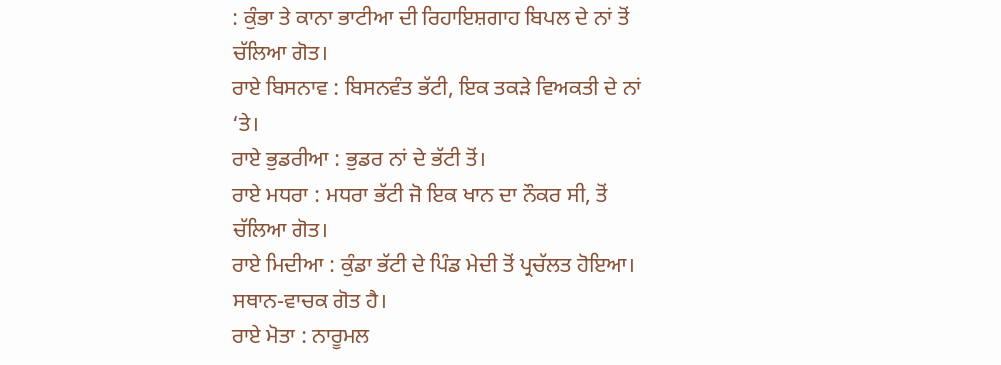: ਕੁੰਭਾ ਤੇ ਕਾਨਾ ਭਾਟੀਆ ਦੀ ਰਿਹਾਇਸ਼ਗਾਹ ਬਿਪਲ ਦੇ ਨਾਂ ਤੋਂ ਚੱਲਿਆ ਗੋਤ।
ਰਾਏ ਬਿਸਨਾਵ : ਬਿਸਨਵੰਤ ਭੱਟੀ, ਇਕ ਤਕੜੇ ਵਿਅਕਤੀ ਦੇ ਨਾਂ ‘ਤੇ।
ਰਾਏ ਭੁਡਰੀਆ : ਭੁਡਰ ਨਾਂ ਦੇ ਭੱਟੀ ਤੋਂ।
ਰਾਏ ਮਧਰਾ : ਮਧਰਾ ਭੱਟੀ ਜੋ ਇਕ ਖਾਨ ਦਾ ਨੌਕਰ ਸੀ, ਤੋਂ ਚੱਲਿਆ ਗੋਤ।
ਰਾਏ ਮਿਦੀਆ : ਕੁੰਡਾ ਭੱਟੀ ਦੇ ਪਿੰਡ ਮੇਦੀ ਤੋਂ ਪ੍ਰਚੱਲਤ ਹੋਇਆ। ਸਥਾਨ-ਵਾਚਕ ਗੋਤ ਹੈ।
ਰਾਏ ਮੋਤਾ : ਨਾਰੂਮਲ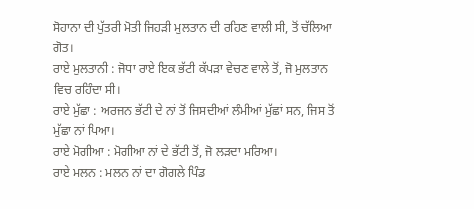ਸੋਹਾਨਾ ਦੀ ਪੁੱਤਰੀ ਮੋਤੀ ਜਿਹੜੀ ਮੁਲਤਾਨ ਦੀ ਰਹਿਣ ਵਾਲੀ ਸੀ, ਤੋਂ ਚੱਲਿਆ ਗੋਤ।
ਰਾਏ ਮੁਲਤਾਨੀ : ਜੋਧਾ ਰਾਏ ਇਕ ਭੱਟੀ ਕੱਪੜਾ ਵੇਚਣ ਵਾਲੇ ਤੋਂ, ਜੋ ਮੁਲਤਾਨ ਵਿਚ ਰਹਿੰਦਾ ਸੀ।
ਰਾਏ ਮੁੱਛਾ : ਅਰਜਨ ਭੱਟੀ ਦੇ ਨਾਂ ਤੋਂ ਜਿਸਦੀਆਂ ਲੰਮੀਆਂ ਮੁੱਛਾਂ ਸਨ, ਜਿਸ ਤੋਂ ਮੁੱਛਾ ਨਾਂ ਪਿਆ।
ਰਾਏ ਮੋਗੀਆ : ਮੋਗੀਆ ਨਾਂ ਦੇ ਭੱਟੀ ਤੋਂ, ਜੋ ਲੜਦਾ ਮਰਿਆ।
ਰਾਏ ਮਲਨ : ਮਲਨ ਨਾਂ ਦਾ ਗੋਗਲੇ ਪਿੰਡ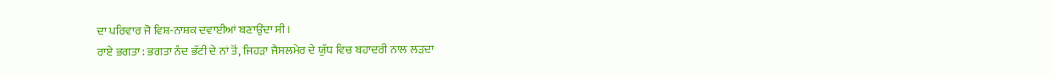ਦਾ ਪਰਿਵਾਰ ਜੋ ਵਿਸ਼-ਨਾਸ਼ਕ ਦਵਾਈਆਂ ਬਣਾਉਂਦਾ ਸੀ।
ਰਾਏ ਭਗਤਾ : ਭਗਤਾ ਨੰਦ ਭੱਟੀ ਦੇ ਨਾਂ ਤੋਂ, ਜਿਹੜਾ ਜੈਸਲਮੇਰ ਦੇ ਯੁੱਧ ਵਿਚ ਬਹਾਦਰੀ ਨਾਲ ਲੜਦਾ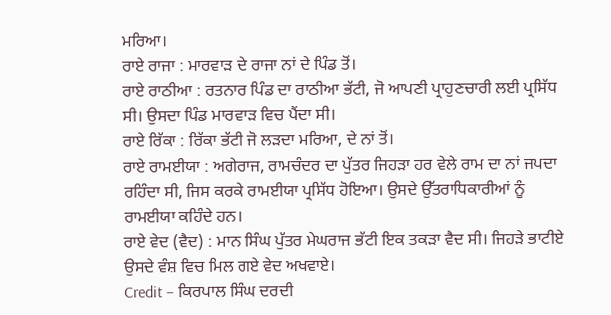ਮਰਿਆ।
ਰਾਏ ਰਾਜਾ : ਮਾਰਵਾੜ ਦੇ ਰਾਜਾ ਨਾਂ ਦੇ ਪਿੰਡ ਤੋਂ।
ਰਾਏ ਰਾਠੀਆ : ਰਤਨਾਰ ਪਿੰਡ ਦਾ ਰਾਠੀਆ ਭੱਟੀ, ਜੋ ਆਪਣੀ ਪ੍ਰਾਹੁਣਚਾਰੀ ਲਈ ਪ੍ਰਸਿੱਧ ਸੀ। ਉਸਦਾ ਪਿੰਡ ਮਾਰਵਾੜ ਵਿਚ ਪੈਂਦਾ ਸੀ।
ਰਾਏ ਰਿੱਕਾ : ਰਿੱਕਾ ਭੱਟੀ ਜੋ ਲੜਦਾ ਮਰਿਆ, ਦੇ ਨਾਂ ਤੋਂ।
ਰਾਏ ਰਾਮਈਯਾ : ਅਗੇਰਾਜ, ਰਾਮਚੰਦਰ ਦਾ ਪੁੱਤਰ ਜਿਹੜਾ ਹਰ ਵੇਲੇ ਰਾਮ ਦਾ ਨਾਂ ਜਪਦਾ ਰਹਿੰਦਾ ਸੀ, ਜਿਸ ਕਰਕੇ ਰਾਮਈਯਾ ਪ੍ਰਸਿੱਧ ਹੋਇਆ। ਉਸਦੇ ਉੱਤਰਾਧਿਕਾਰੀਆਂ ਨੂੰ ਰਾਮਈਯਾ ਕਹਿੰਦੇ ਹਨ।
ਰਾਏ ਵੇਦ (ਵੈਦ) : ਮਾਨ ਸਿੰਘ ਪੁੱਤਰ ਮੇਘਰਾਜ ਭੱਟੀ ਇਕ ਤਕੜਾ ਵੈਦ ਸੀ। ਜਿਹੜੇ ਭਾਟੀਏ ਉਸਦੇ ਵੰਸ਼ ਵਿਚ ਮਿਲ ਗਏ ਵੇਦ ਅਖਵਾਏ।
Credit – ਕਿਰਪਾਲ ਸਿੰਘ ਦਰਦੀ